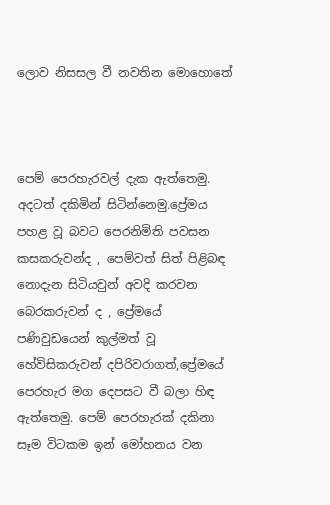ලොව නිසසල වී නවතින මොහොතේ



පෙම් පෙරහැරවල් දැක ඇත්තෙමු. අදටත් දකිමින් සිටින්නෙමු.ප්‍රේමය පහළ වූ බවට පෙරනිමිති පවසන කසකරුවන්ද , පෙම්වත් සිත් පිළිබඳ නොදැන සිටියවුන් අවදි කරවන බෙරකරුවන් ද , ප්‍රේමයේ පණිවුඩයෙන් කුල්මත් වූ හේවිසිකරුවන් දපිරිවරාගත්,ප්‍රේමයේ පෙරහැර මග දෙපසට වී බලා හිඳ ඇත්තෙමු. පෙම් පෙරහැරක් දකිනා සෑම විටකම ඉන් මෝහනය වන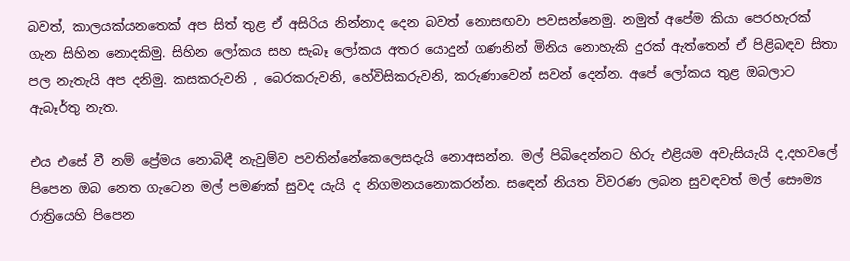බවත්, කාලයක්යනතෙක් අප සිත් තුළ ඒ අසිරිය නින්නාද දෙන බවත් නොසඟවා පවසන්නෙමු. නමුත් අපේම කියා පෙරහැරක් ගැන සිහින නොදකිමු. සිහින ලෝකය සහ සැබෑ ලෝකය අතර යොදුන් ගණනින් මිනිය නොහැකි දුරක් ඇත්තෙන් ඒ පිළිබඳව සිතා පල නැතැයි අප දනිමු. කසකරුවනි , බෙරකරුවනි, හේවිසිකරුවනි, කරුණාවෙන් සවන් දෙන්න. අපේ ලෝකය තුළ ඔබලාට ඇබෑර්තු නැත.

එය එසේ වී නම් ප්‍රේමය නොබිඳී නැවුම්ව පවතින්නේකෙලෙසදැයි නොඅසන්න. මල් පිබිදෙන්නට හිරු එළියම අවැසියැයි ද,දහවලේ පිපෙන ඔබ නෙත ගැටෙන මල් පමණක් සුවද යැයි ද නිගමනයනොකරන්න. සඳෙන් නියත විවරණ ලබන සුවඳවත් මල් සෞම්‍ය රාත්‍රියෙහි පිපෙන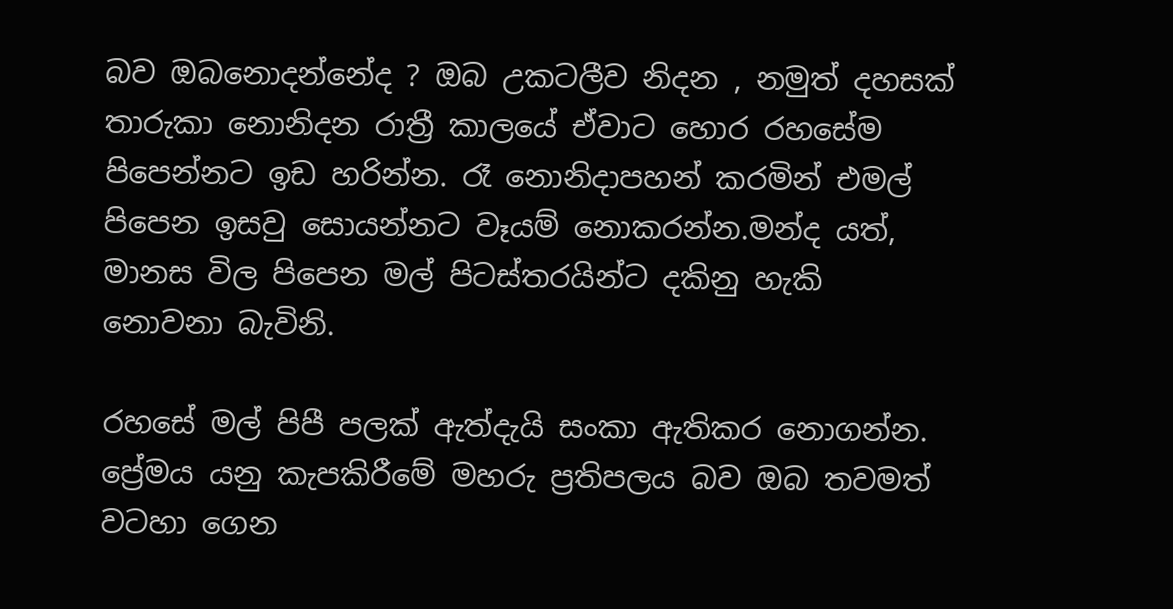බව ඔබනොදන්නේද ? ඔබ උකටලීව නිදන , නමුත් දහසක් තාරුකා නොනිදන රාත්‍රී කාලයේ ඒවාට හොර රහසේම පිපෙන්නට ඉඩ හරින්න. රෑ නොනිදාපහන් කරමින් එමල් පිපෙන ඉසවු සොයන්නට වෑයම් නොකරන්න.මන්ද යත්, මානස විල පිපෙන මල් පිටස්තරයින්ට දකිනු හැකි නොවනා බැවිනි.

රහසේ මල් පිපී පලක් ඇත්දැයි සංකා ඇතිකර නොගන්න. ප්‍රේමය යනු කැපකිරීමේ මහරු ප්‍රතිපලය බව ඔබ තවමත් වටහා ගෙන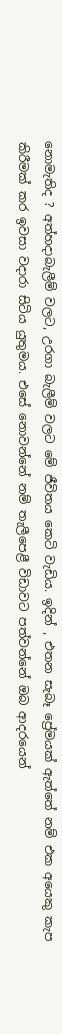නොමැතිද ? අත්හදාබැලීම් වලට, උරගා බැලීම් වලට මේ ජීවිතය කෙටි වැඩිය. ඉදින් , එතන සැබෑ ප්‍රේමයක් ඇත්තේ නම් එක අයෙකු කැප කිරීමක් කර ඉවසා වදාරා සිටිය යුතුමය. එසේ නොවන්නේ නම් තැලීපෙළී විඩාවට පත්වන්නේ ඔබ ආදරයෙන්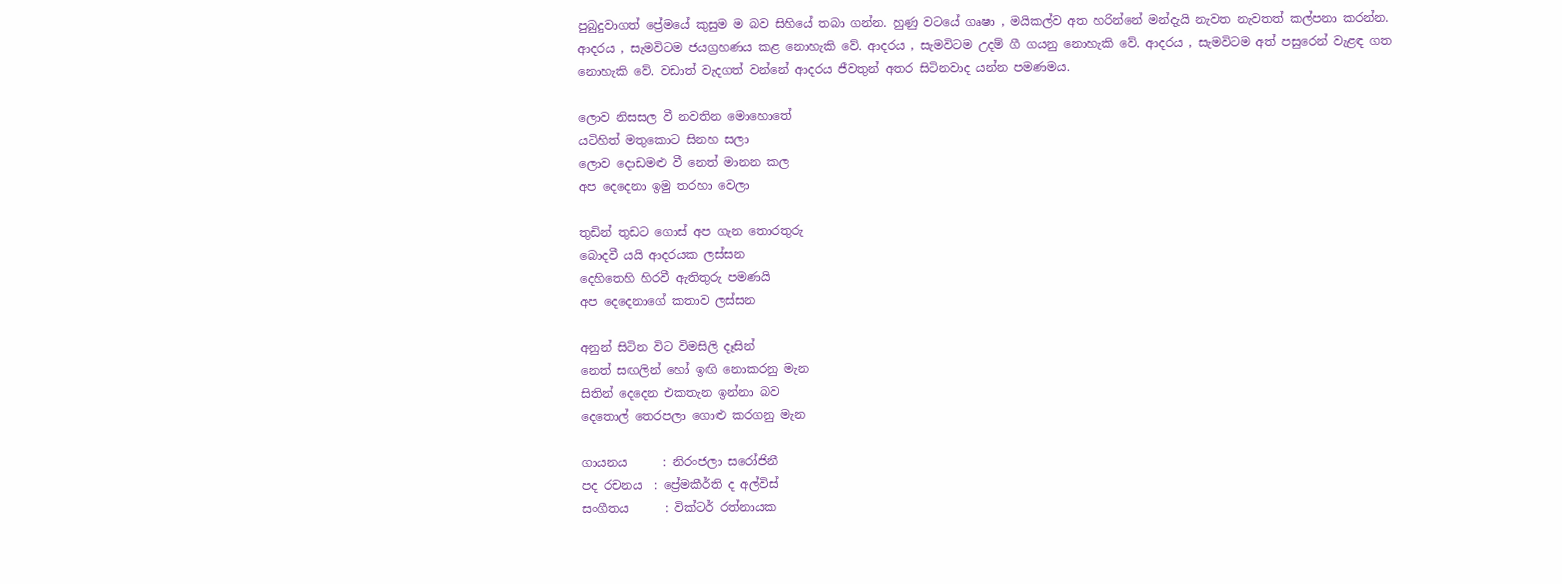පුබුදුවාගත් ප්‍රේමයේ කුසුම ම බව සිහියේ තබා ගන්න. හුණු වටයේ ගෘෂා , මයිකල්ව අත හරින්නේ මන්දැයි නැවත නැවතත් කල්පනා කරන්න. ආදරය , සැමවිටම ජයග්‍රහණය කළ නොහැකි වේ. ආදරය , සැමවිටම උදම් ගී ගයනු නොහැකි වේ. ආදරය , සැමවිටම අත් පසුරෙන් වැළඳ ගත නොහැකි වේ. වඩාත් වැදගත් වන්නේ ආදරය ජීවතුන් අතර සිටිනවාද යන්න පමණමය.

ලොව නිසසල වී නවතින මොහොතේ
යටිහිත් මතුකොට සිනහ සලා
ලොව දොඩමළු වී නෙත් මානන කල
අප දෙදෙනා ඉමු තරහා වෙලා

තුඩින් තුඩට ගොස් අප ගැන තොරතුරු
බොදවී යයි ආදරයක ලස්සන
දෙහිතෙහි හිරවී ඇතිතුරු පමණයි
අප දෙදෙනාගේ කතාව ලස්සන

අනුන් සිටින විට විමසිලි දෑසින්
නෙත් සඟලින් හෝ ඉඟි නොකරනු මැන
සිතින් දෙදෙන එකතැන ඉන්නා බව
දෙතොල් තෙරපලා ගොළු කරගනු මැන

ගායනය      : නිරංජලා සරෝජිනී
පද රචනය  : ප්‍රේමකීර්ති ද අල්විස්
සංගීතය      : වික්ටර් රත්නායක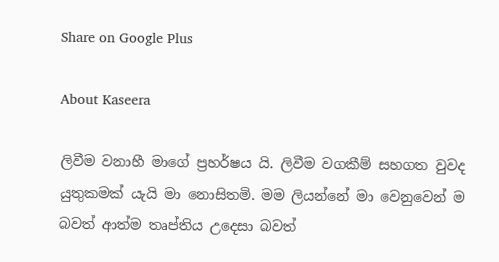Share on Google Plus

About Kaseera

ලිවීම වනාහී මාගේ ප්‍රහර්ෂය යි. ලිවීම වගකීම් සහගත වුවද යුතුකමක් යැයි මා නොසිතමි. මම ලියන්නේ මා වෙනුවෙන් ම බවත් ආත්ම තෘප්තිය උදෙසා බවත්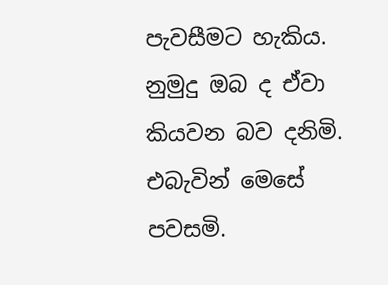පැවසීමට හැකිය. නුමුදු ඔබ ද ඒවා කියවන බව දනිමි. එබැවින් මෙසේ පවසමි.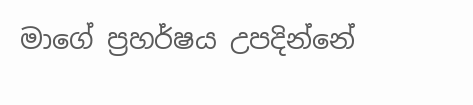මාගේ ප්‍රහර්ෂය උපදින්නේ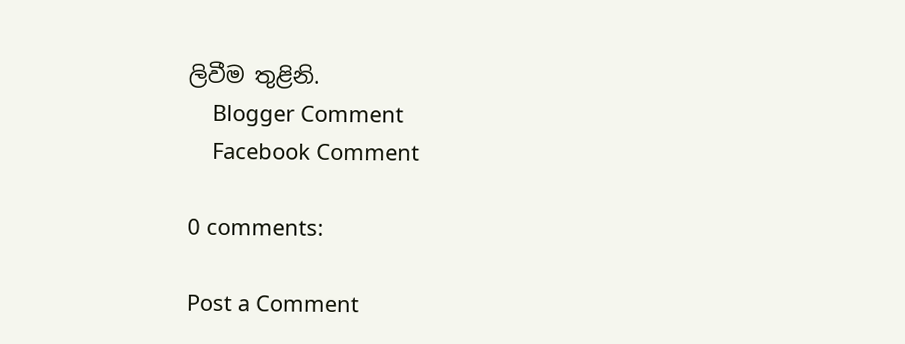ලිවීම තුළිනි.
    Blogger Comment
    Facebook Comment

0 comments:

Post a Comment